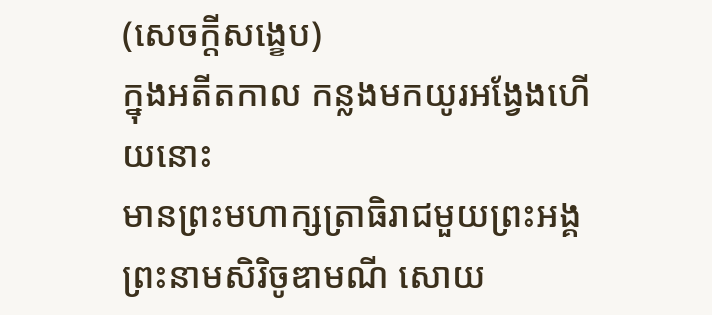(សេចក្តីសង្ខេប)
ក្នុងអតីតកាល កន្លងមកយូរអង្វែងហើយនោះ
មានព្រះមហាក្សត្រាធិរាជមួយព្រះអង្គ ព្រះនាមសិរិចូឌាមណី សោយ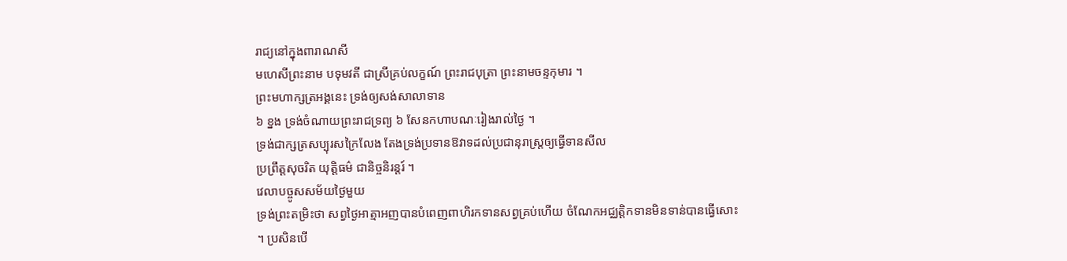រាជ្យនៅក្នុងពារាណសី
មហេសីព្រះនាម បទុមវតី ជាស្រីគ្រប់លក្ខណ៍ ព្រះរាជបុត្រា ព្រះនាមចន្ទកុមារ ។
ព្រះមហាក្សត្រអង្គនេះ ទ្រង់ឲ្យសង់សាលាទាន
៦ ខ្នង ទ្រង់ចំណាយព្រះរាជទ្រព្យ ៦ សែនកហាបណៈរៀងរាល់ថ្ងៃ ។
ទ្រង់ជាក្សត្រសប្បុរសក្រៃលែង តែងទ្រង់ប្រទានឱវាទដល់ប្រជានុរាស្រ្តឲ្យធ្វើទានសីល
ប្រព្រឹត្តសុចរិត យុត្តិធម៌ ជានិច្ចនិរន្តរ៍ ។
វេលាបច្ចូសសម័យថ្ងៃមួយ
ទ្រង់ព្រះតម្រិះថា សព្វថ្ងៃអាត្មាអញបានបំពេញពាហិរកទានសព្វគ្រប់ហើយ ចំណែកអជ្ឈត្តិកទានមិនទាន់បានធ្វើសោះ
។ ប្រសិនបើ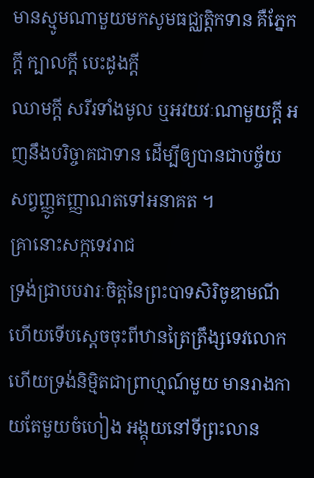មានស្មូមណាមួយមកសូមធជ្ឈត្តិកទាន គឺភ្នែកក្តី ក្បាលក្តី បេះដូងក្តី
ឈាមក្តី សរីរទាំងមូល ឬអវយវៈណាមួយក្តី អញនឹងបរិច្ចាគជាទាន ដើម្បីឲ្យបានជាបច្ច័យ
សព្វញ្ញូតញ្ញាណតទៅអនាគត ។
គ្រានោះសក្កទេវរាជ
ទ្រង់ជ្រាបបវារៈចិត្តនៃព្រះបាទសិរិចូឌាមណីហើយទើបស្តេចចុះពីឋានត្រៃត្រឹង្សទេវលោក
ហើយទ្រង់និម្មិតជាព្រាហ្មណ៍មួយ មានរាងកាយតែមួយចំហៀង អង្គុយនៅទីព្រះលាន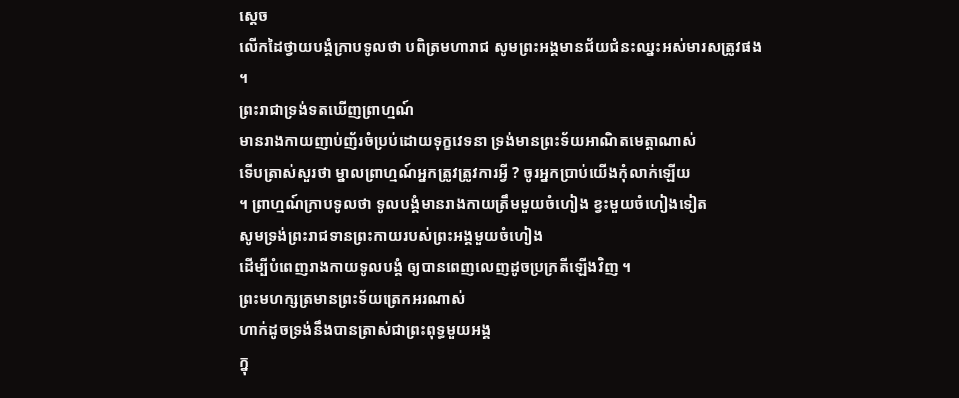ស្តេច
លើកដៃថ្វាយបង្គំក្រាបទូលថា បពិត្រមហារាជ សូមព្រះអង្គមានជ័យជំនះឈ្នះអស់មារសត្រូវផង
។
ព្រះរាជាទ្រង់ទតឃើញព្រាហ្មណ៍
មានរាងកាយញាប់ញ័រចំប្រប់ដោយទុក្ខវេទនា ទ្រង់មានព្រះទ័យអាណិតមេត្តាណាស់
ទើបត្រាស់សួរថា ម្នាលព្រាហ្មណ៍អ្នកត្រូវត្រូវការអ្វី ? ចូរអ្នកប្រាប់យើងកុំលាក់ឡើយ
។ ព្រាហ្មណ៍ក្រាបទូលថា ទូលបង្គំមានរាងកាយត្រឹមមួយចំហៀង ខ្វះមួយចំហៀងទៀត
សូមទ្រង់ព្រះរាជទានព្រះកាយរបស់ព្រះអង្គមួយចំហៀង
ដើម្បីបំពេញរាងកាយទូលបង្គំ ឲ្យបានពេញលេញដូចប្រក្រតីឡើងវិញ ។
ព្រះមហក្សត្រមានព្រះទ័យត្រេកអរណាស់
ហាក់ដូចទ្រង់នឹងបានត្រាស់ជាព្រះពុទ្ធមួយអង្គ
ក្នុ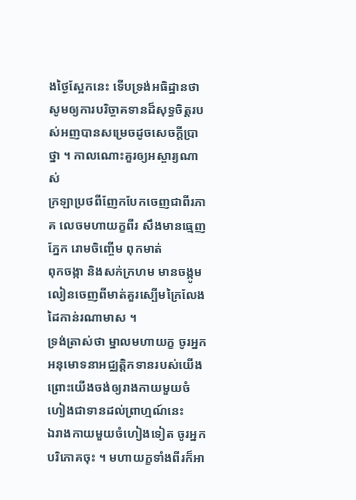ងថ្ងៃស្អែកនេះ ទើបទ្រង់អធិដ្ឋានថា
សូមឲ្យការបរិច្ចាគទានដ៏សុទ្ធចិត្តរបស់អញបានសម្រេចដូចសេចក្តីប្រាថ្នា ។ កាលណោះគួរឲ្យអស្ចារ្យណាស់
ក្រឡាប្រថពីញែកបែកចេញជាពីរភាគ លេចមហាយក្ខពីរ សឹងមានធ្មេញ ភ្នែក រោមចិញ្ចើម ពុកមាត់
ពុកចង្កា និងសក់ក្រហម មានចង្កូមលៀនចេញពីមាត់គួរស្បើមក្រៃលែង ដៃកាន់រណាមាស ។
ទ្រង់ត្រាស់ថា ម្នាលមហាយក្ខ ចូរអ្នកអនុមោទនាអជ្ឈត្តិកទានរបស់យើង ព្រោះយើងចង់ឲ្យរាងកាយមួយចំហៀងជាទានដល់ព្រាហ្មណ៍នេះ
ឯរាងកាយមួយចំហៀងទៀត ចូរអ្នកបរិភោគចុះ ។ មហាយក្ខទាំងពីរក៏អា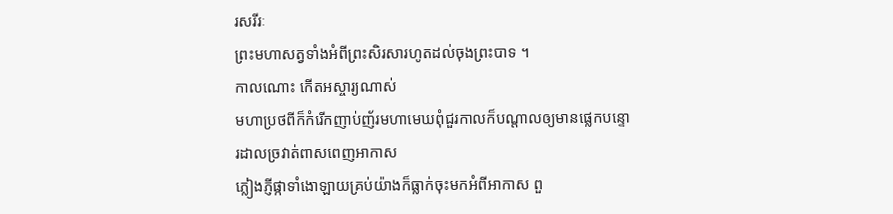រសរីរៈ
ព្រះមហាសត្វទាំងអំពីព្រះសិរសារហូតដល់ចុងព្រះបាទ ។
កាលណោះ កើតអស្ចារ្យណាស់
មហាប្រថពីក៏កំរើកញាប់ញ័រមហាមេឃពុំជួរកាលក៏បណ្តាលឲ្យមានផ្លេកបន្ទោរដាលច្រវាត់ពាសពេញអាកាស
ភ្លៀងភ្ញីផ្កាទាំងោឡាយគ្រប់យ៉ាងក៏ធ្លាក់ចុះមកអំពីអាកាស ពួ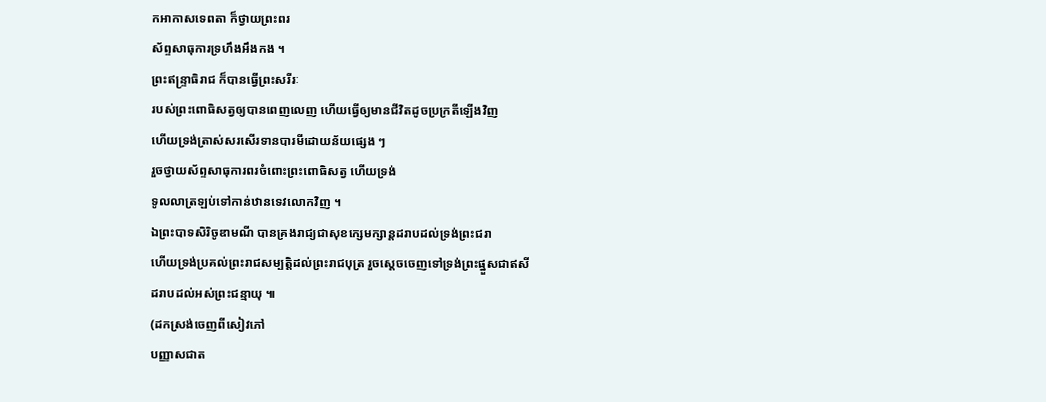កអាកាសទេពតា ក៏ថ្វាយព្រះពរ
ស័ព្ទសាធុការទ្រហឹងអឹងកង ។
ព្រះឥន្រ្ទាធិរាជ ក៏បានធ្វើព្រះសរីរៈ
របស់ព្រះពោធិសត្វឲ្យបានពេញលេញ ហើយធ្វើឲ្យមានជីវិតដូចប្រក្រតីឡើងវិញ
ហើយទ្រង់ត្រាស់សរសើរទានបារមីដោយន័យផ្សេង ៗ
រួចថ្វាយស័ព្ទសាធុការពរចំពោះព្រះពោធិសត្វ ហើយទ្រង់
ទូលលាត្រឡប់ទៅកាន់ឋានទេវលោកវិញ ។
ឯព្រះបាទសិរិចូឌាមណី បានគ្រងរាជ្យជាសុខក្សេមក្សាន្តដរាបដល់ទ្រង់ព្រះជរា
ហើយទ្រង់ប្រគល់ព្រះរាជសម្បត្តិដល់ព្រះរាជបុត្រ រួចស្តេចចេញទៅទ្រង់ព្រះផ្នួសជាឥសី
ដរាបដល់អស់ព្រះជន្មាយុ ៕
(ដកស្រង់ចេញពីសៀវភៅ
បញ្ញាសជាត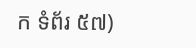ក ទំព័រ ៥៧)